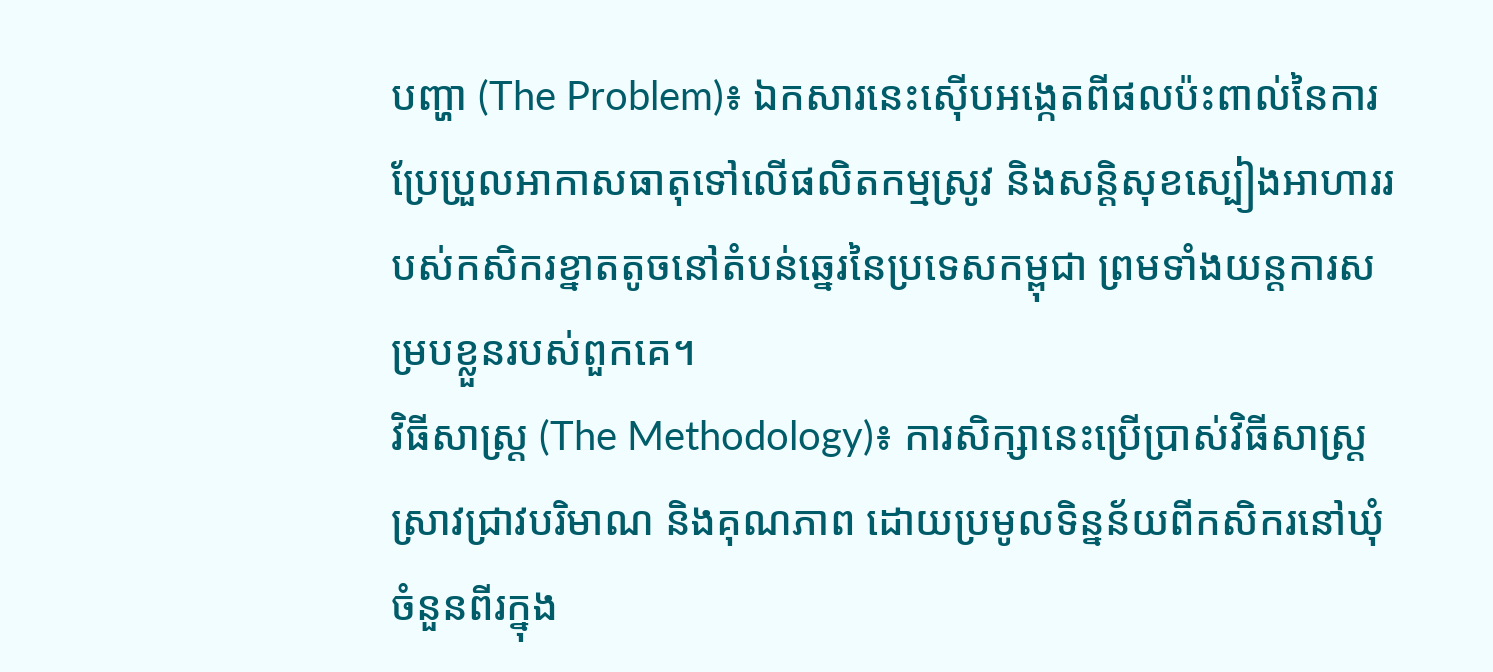បញ្ហា (The Problem)៖ ឯកសារនេះស៊ើបអង្កេតពីផលប៉ះពាល់នៃការប្រែប្រួលអាកាសធាតុទៅលើផលិតកម្មស្រូវ និងសន្តិសុខស្បៀងអាហាររបស់កសិករខ្នាតតូចនៅតំបន់ឆ្នេរនៃប្រទេសកម្ពុជា ព្រមទាំងយន្តការសម្របខ្លួនរបស់ពួកគេ។
វិធីសាស្ត្រ (The Methodology)៖ ការសិក្សានេះប្រើប្រាស់វិធីសាស្ត្រស្រាវជ្រាវបរិមាណ និងគុណភាព ដោយប្រមូលទិន្នន័យពីកសិករនៅឃុំចំនួនពីរក្នុង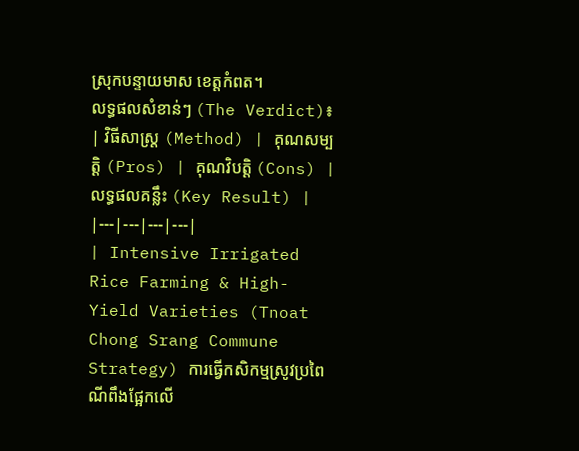ស្រុកបន្ទាយមាស ខេត្តកំពត។
លទ្ធផលសំខាន់ៗ (The Verdict)៖
| វិធីសាស្ត្រ (Method) | គុណសម្បត្តិ (Pros) | គុណវិបត្តិ (Cons) | លទ្ធផលគន្លឹះ (Key Result) |
|---|---|---|---|
| Intensive Irrigated Rice Farming & High-Yield Varieties (Tnoat Chong Srang Commune Strategy) ការធ្វើកសិកម្មស្រូវប្រពៃណីពឹងផ្អែកលើ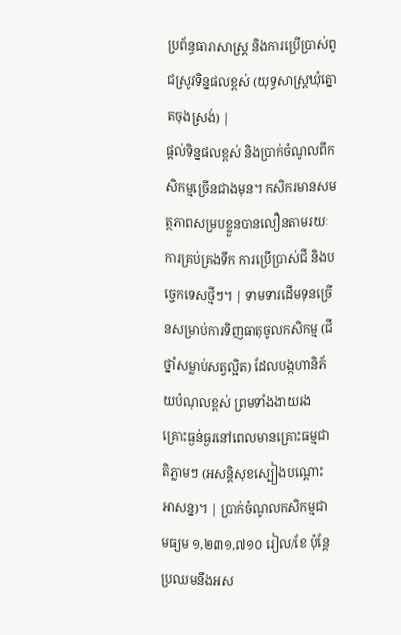ប្រព័ន្ធធារាសាស្ត្រ និងការប្រើប្រាស់ពូជស្រូវទិន្នផលខ្ពស់ (យុទ្ធសាស្ត្រឃុំត្នោតចុងស្រង់) |
ផ្តល់ទិន្នផលខ្ពស់ និងប្រាក់ចំណូលពីកសិកម្មច្រើនជាងមុន។ កសិករមានសមត្ថភាពសម្របខ្លួនបានលឿនតាមរយៈការគ្រប់គ្រងទឹក ការប្រើប្រាស់ជី និងបច្ចេកទេសថ្មីៗ។ | ទាមទារដើមទុនច្រើនសម្រាប់ការទិញធាតុចូលកសិកម្ម (ជី ថ្នាំសម្លាប់សត្វល្អិត) ដែលបង្កហានិភ័យបំណុលខ្ពស់ ព្រមទាំងងាយរងគ្រោះធ្ងន់ធ្ងរនៅពេលមានគ្រោះធម្មជាតិភ្លាមៗ (អសន្តិសុខស្បៀងបណ្ដោះអាសន្ន)។ | ប្រាក់ចំណូលកសិកម្មជាមធ្យម ១,២៣១,៧១០ រៀល/ខែ ប៉ុន្តែប្រឈមនឹងអស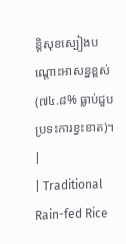ន្តិសុខស្បៀងបណ្ដោះអាសន្នខ្ពស់ (៧៤.៨% ធ្លាប់ជួបប្រទះការខ្វះខាត)។ |
| Traditional Rain-fed Rice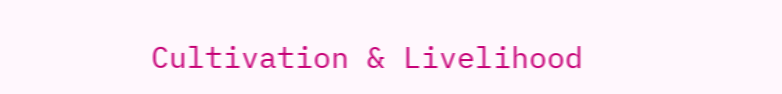Cultivation & Livelihood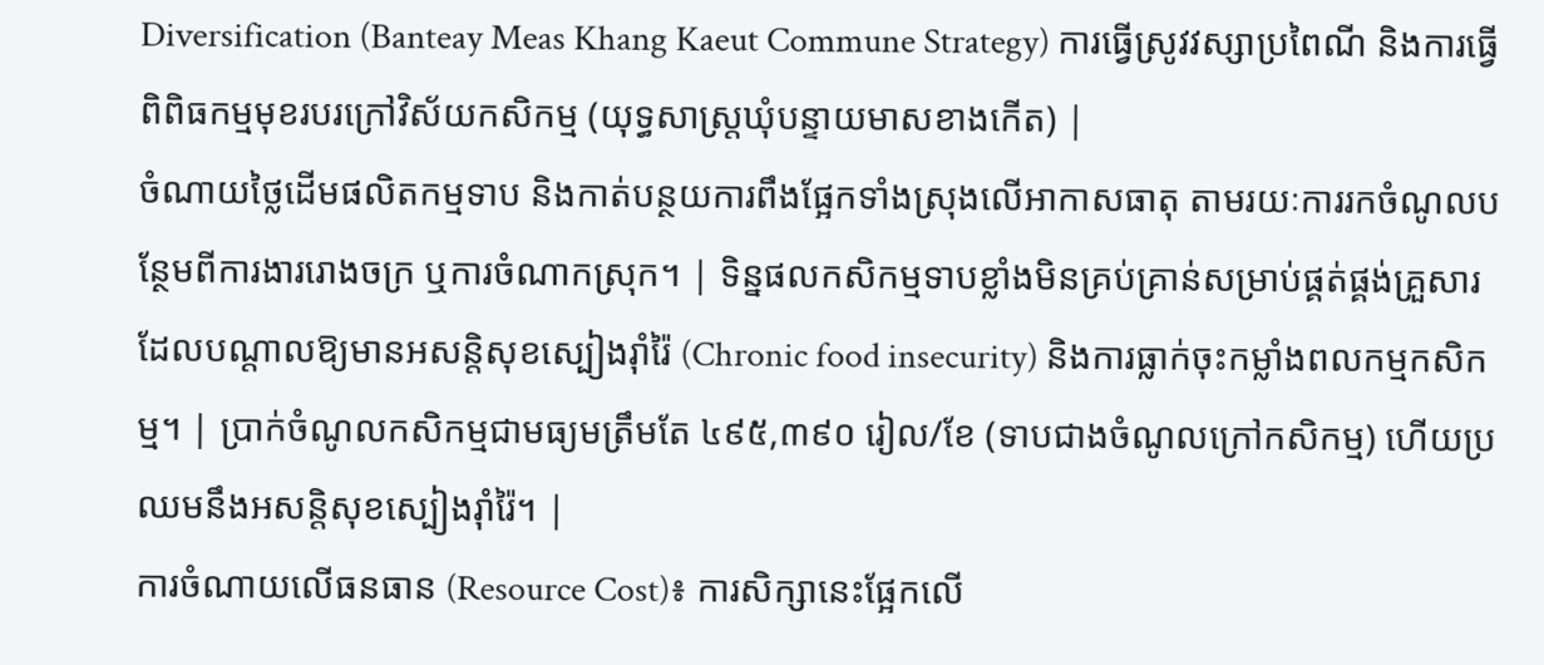Diversification (Banteay Meas Khang Kaeut Commune Strategy) ការធ្វើស្រូវវស្សាប្រពៃណី និងការធ្វើពិពិធកម្មមុខរបរក្រៅវិស័យកសិកម្ម (យុទ្ធសាស្ត្រឃុំបន្ទាយមាសខាងកើត) |
ចំណាយថ្លៃដើមផលិតកម្មទាប និងកាត់បន្ថយការពឹងផ្អែកទាំងស្រុងលើអាកាសធាតុ តាមរយៈការរកចំណូលបន្ថែមពីការងាររោងចក្រ ឬការចំណាកស្រុក។ | ទិន្នផលកសិកម្មទាបខ្លាំងមិនគ្រប់គ្រាន់សម្រាប់ផ្គត់ផ្គង់គ្រួសារ ដែលបណ្តាលឱ្យមានអសន្តិសុខស្បៀងរ៉ាំរ៉ៃ (Chronic food insecurity) និងការធ្លាក់ចុះកម្លាំងពលកម្មកសិកម្ម។ | ប្រាក់ចំណូលកសិកម្មជាមធ្យមត្រឹមតែ ៤៩៥,៣៩០ រៀល/ខែ (ទាបជាងចំណូលក្រៅកសិកម្ម) ហើយប្រឈមនឹងអសន្តិសុខស្បៀងរ៉ាំរ៉ៃ។ |
ការចំណាយលើធនធាន (Resource Cost)៖ ការសិក្សានេះផ្អែកលើ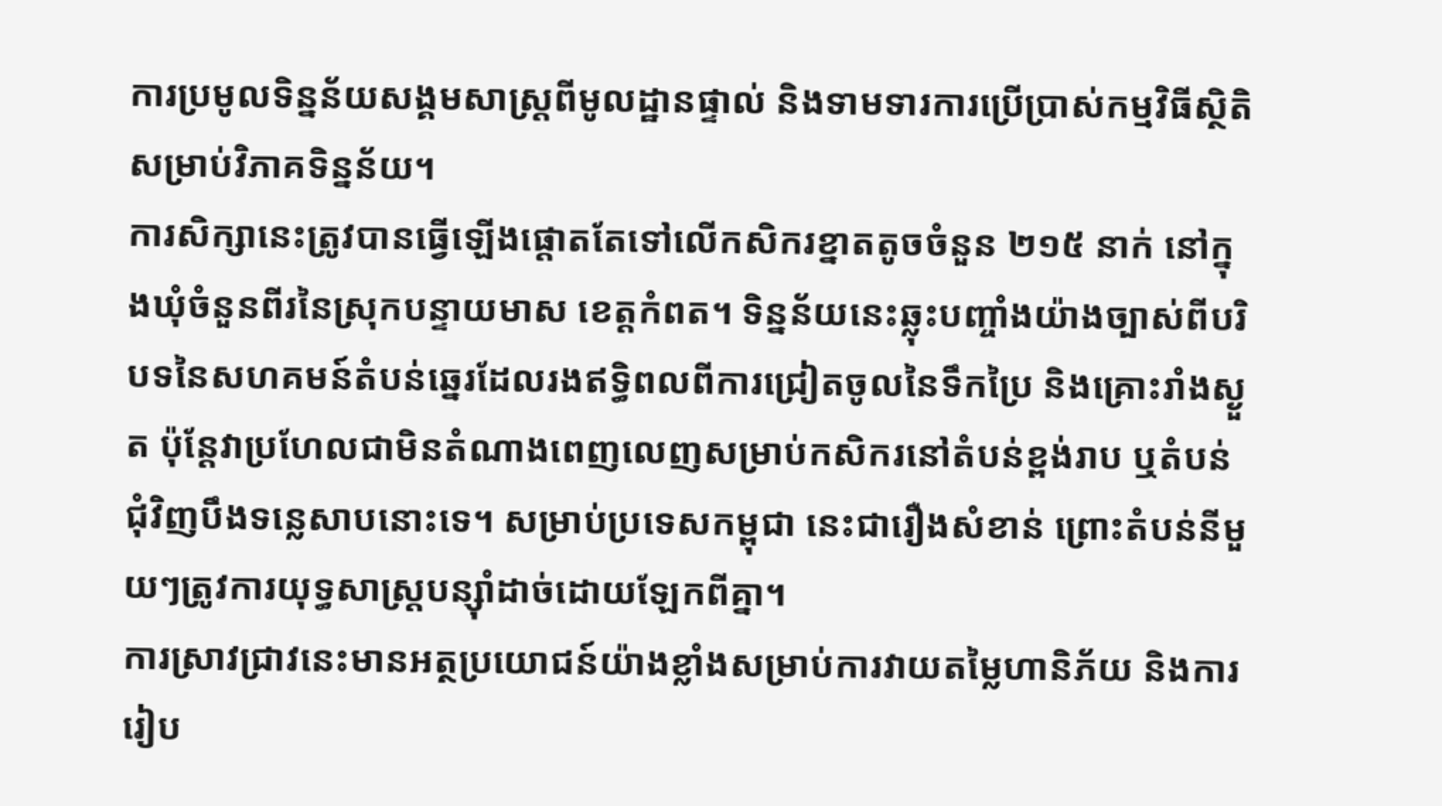ការប្រមូលទិន្នន័យសង្គមសាស្រ្តពីមូលដ្ឋានផ្ទាល់ និងទាមទារការប្រើប្រាស់កម្មវិធីស្ថិតិសម្រាប់វិភាគទិន្នន័យ។
ការសិក្សានេះត្រូវបានធ្វើឡើងផ្តោតតែទៅលើកសិករខ្នាតតូចចំនួន ២១៥ នាក់ នៅក្នុងឃុំចំនួនពីរនៃស្រុកបន្ទាយមាស ខេត្តកំពត។ ទិន្នន័យនេះឆ្លុះបញ្ចាំងយ៉ាងច្បាស់ពីបរិបទនៃសហគមន៍តំបន់ឆ្នេរដែលរងឥទ្ធិពលពីការជ្រៀតចូលនៃទឹកប្រៃ និងគ្រោះរាំងស្ងួត ប៉ុន្តែវាប្រហែលជាមិនតំណាងពេញលេញសម្រាប់កសិករនៅតំបន់ខ្ពង់រាប ឬតំបន់ជុំវិញបឹងទន្លេសាបនោះទេ។ សម្រាប់ប្រទេសកម្ពុជា នេះជារឿងសំខាន់ ព្រោះតំបន់នីមួយៗត្រូវការយុទ្ធសាស្ត្របន្ស៊ាំដាច់ដោយឡែកពីគ្នា។
ការស្រាវជ្រាវនេះមានអត្ថប្រយោជន៍យ៉ាងខ្លាំងសម្រាប់ការវាយតម្លៃហានិភ័យ និងការរៀប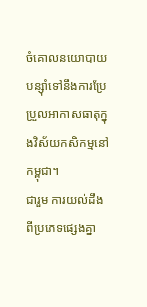ចំគោលនយោបាយបន្ស៊ាំទៅនឹងការប្រែប្រួលអាកាសធាតុក្នុងវិស័យកសិកម្មនៅកម្ពុជា។
ជារួម ការយល់ដឹងពីប្រភេទផ្សេងគ្នា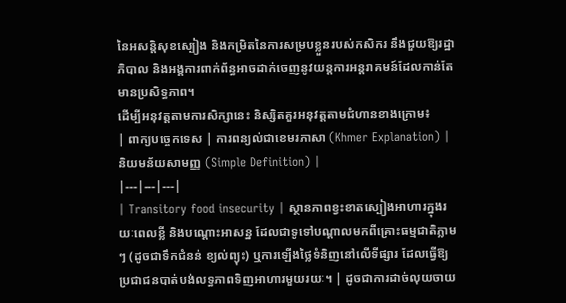នៃអសន្តិសុខស្បៀង និងកម្រិតនៃការសម្របខ្លួនរបស់កសិករ នឹងជួយឱ្យរដ្ឋាភិបាល និងអង្គការពាក់ព័ន្ធអាចដាក់ចេញនូវយន្តការអន្តរាគមន៍ដែលកាន់តែមានប្រសិទ្ធភាព។
ដើម្បីអនុវត្តតាមការសិក្សានេះ និស្សិតគួរអនុវត្តតាមជំហានខាងក្រោម៖
| ពាក្យបច្ចេកទេស | ការពន្យល់ជាខេមរភាសា (Khmer Explanation) | និយមន័យសាមញ្ញ (Simple Definition) |
|---|---|---|
| Transitory food insecurity | ស្ថានភាពខ្វះខាតស្បៀងអាហារក្នុងរយៈពេលខ្លី និងបណ្ដោះអាសន្ន ដែលជាទូទៅបណ្តាលមកពីគ្រោះធម្មជាតិភ្លាមៗ (ដូចជាទឹកជំនន់ ខ្យល់ព្យុះ) ឬការឡើងថ្លៃទំនិញនៅលើទីផ្សារ ដែលធ្វើឱ្យប្រជាជនបាត់បង់លទ្ធភាពទិញអាហារមួយរយៈ។ | ដូចជាការដាច់លុយចាយ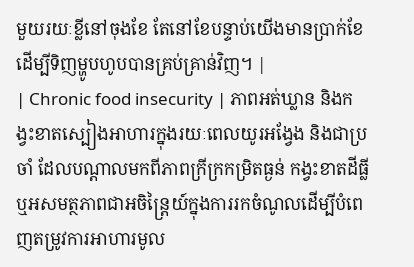មួយរយៈខ្លីនៅចុងខែ តែនៅខែបន្ទាប់យើងមានប្រាក់ខែដើម្បីទិញម្ហូបហូបបានគ្រប់គ្រាន់វិញ។ |
| Chronic food insecurity | ភាពអត់ឃ្លាន និងកង្វះខាតស្បៀងអាហារក្នុងរយៈពេលយូរអង្វែង និងជាប្រចាំ ដែលបណ្តាលមកពីភាពក្រីក្រកម្រិតធ្ងន់ កង្វះខាតដីធ្លី ឬអសមត្ថភាពជាអចិន្ត្រៃយ៍ក្នុងការរកចំណូលដើម្បីបំពេញតម្រូវការអាហារមូល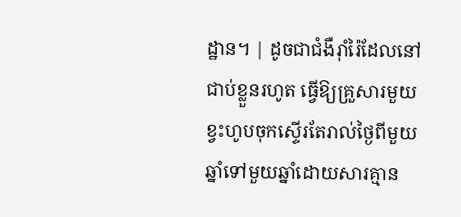ដ្ឋាន។ | ដូចជាជំងឺរ៉ាំរ៉ៃដែលនៅជាប់ខ្លួនរហូត ធ្វើឱ្យគ្រួសារមួយខ្វះហូបចុកស្ទើរតែរាល់ថ្ងៃពីមួយឆ្នាំទៅមួយឆ្នាំដោយសារគ្មាន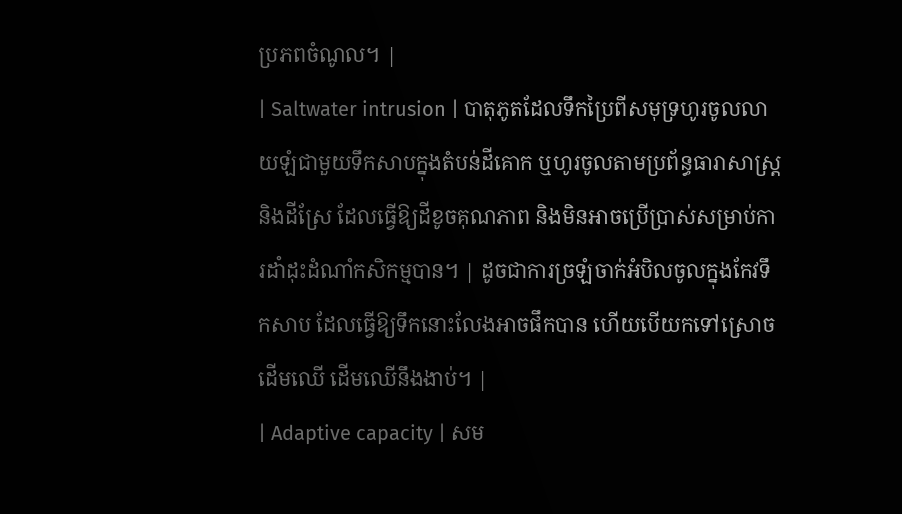ប្រភពចំណូល។ |
| Saltwater intrusion | បាតុភូតដែលទឹកប្រៃពីសមុទ្រហូរចូលលាយឡំជាមួយទឹកសាបក្នុងតំបន់ដីគោក ឬហូរចូលតាមប្រព័ន្ធធារាសាស្ត្រនិងដីស្រែ ដែលធ្វើឱ្យដីខូចគុណភាព និងមិនអាចប្រើប្រាស់សម្រាប់ការដាំដុះដំណាំកសិកម្មបាន។ | ដូចជាការច្រឡំចាក់អំបិលចូលក្នុងកែវទឹកសាប ដែលធ្វើឱ្យទឹកនោះលែងអាចផឹកបាន ហើយបើយកទៅស្រោចដើមឈើ ដើមឈើនឹងងាប់។ |
| Adaptive capacity | សម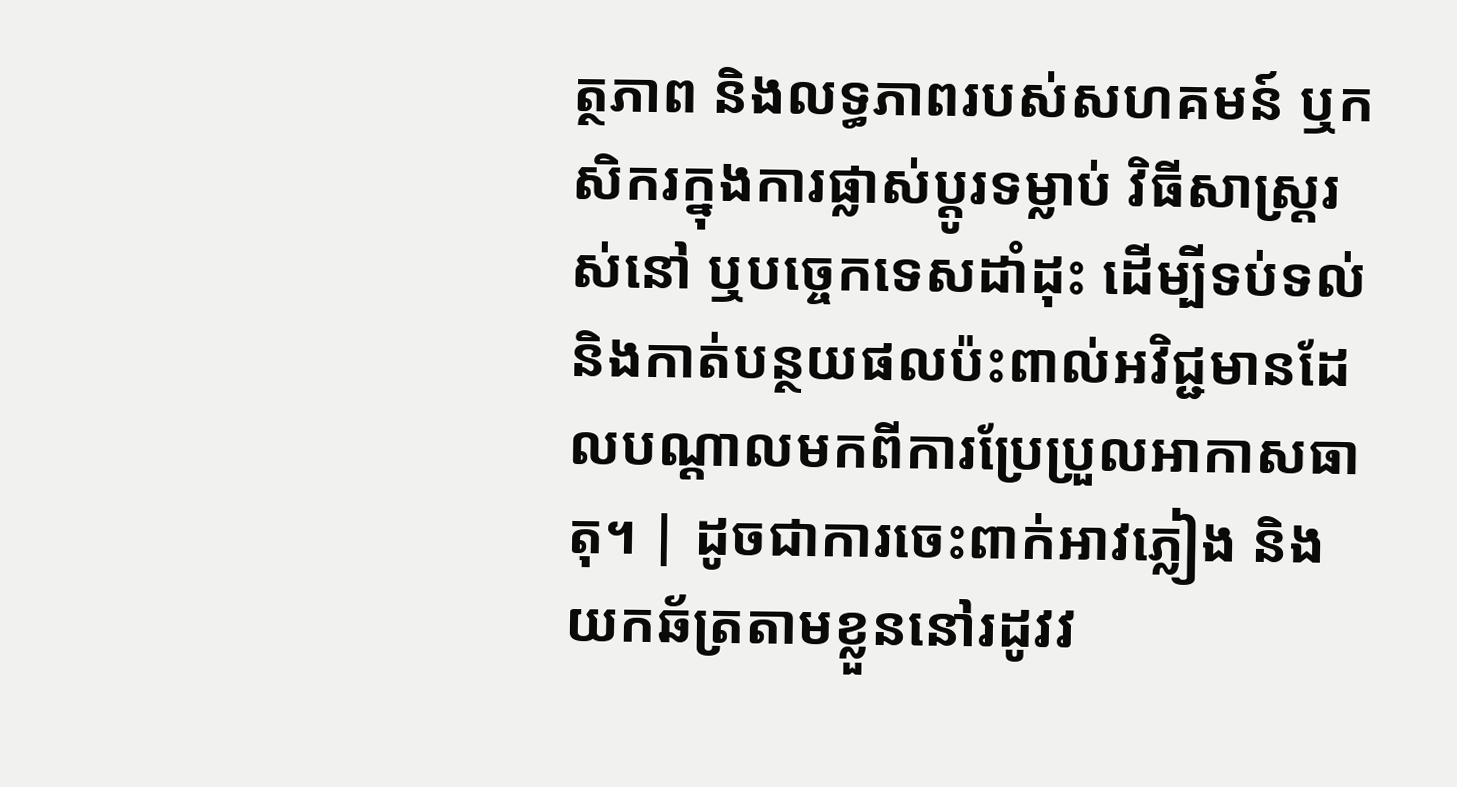ត្ថភាព និងលទ្ធភាពរបស់សហគមន៍ ឬកសិករក្នុងការផ្លាស់ប្តូរទម្លាប់ វិធីសាស្ត្ររស់នៅ ឬបច្ចេកទេសដាំដុះ ដើម្បីទប់ទល់ និងកាត់បន្ថយផលប៉ះពាល់អវិជ្ជមានដែលបណ្តាលមកពីការប្រែប្រួលអាកាសធាតុ។ | ដូចជាការចេះពាក់អាវភ្លៀង និងយកឆ័ត្រតាមខ្លួននៅរដូវវ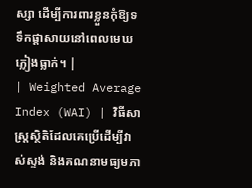ស្សា ដើម្បីការពារខ្លួនកុំឱ្យទទឹកផ្ដាសាយនៅពេលមេឃភ្លៀងធ្លាក់។ |
| Weighted Average Index (WAI) | វិធីសាស្ត្រស្ថិតិដែលគេប្រើដើម្បីវាស់ស្ទង់ និងគណនាមធ្យមភា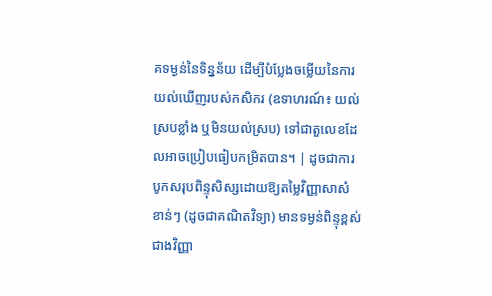គទម្ងន់នៃទិន្នន័យ ដើម្បីបំប្លែងចម្លើយនៃការយល់ឃើញរបស់កសិករ (ឧទាហរណ៍៖ យល់ស្របខ្លាំង ឬមិនយល់ស្រប) ទៅជាតួលេខដែលអាចប្រៀបធៀបកម្រិតបាន។ | ដូចជាការបូកសរុបពិន្ទុសិស្សដោយឱ្យតម្លៃវិញ្ញាសាសំខាន់ៗ (ដូចជាគណិតវិទ្យា) មានទម្ងន់ពិន្ទុខ្ពស់ជាងវិញ្ញា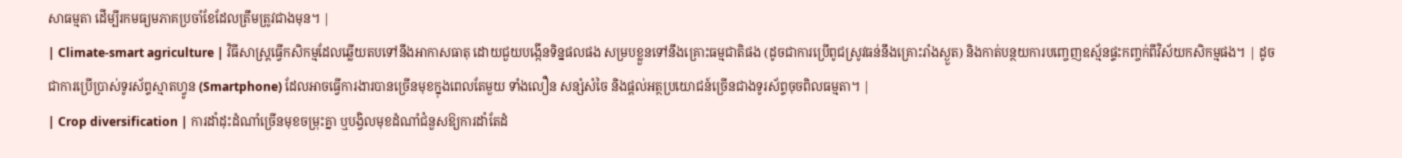សាធម្មតា ដើម្បីរកមធ្យមភាគប្រចាំខែដែលត្រឹមត្រូវជាងមុន។ |
| Climate-smart agriculture | វិធីសាស្ត្រធ្វើកសិកម្មដែលឆ្លើយតបទៅនឹងអាកាសធាតុ ដោយជួយបង្កើនទិន្នផលផង សម្របខ្លួនទៅនឹងគ្រោះធម្មជាតិផង (ដូចជាការប្រើពូជស្រូវធន់នឹងគ្រោះរាំងស្ងួត) និងកាត់បន្ថយការបញ្ចេញឧស្ម័នផ្ទះកញ្ចក់ពីវិស័យកសិកម្មផង។ | ដូចជាការប្រើប្រាស់ទូរស័ព្ទស្មាតហ្វូន (Smartphone) ដែលអាចធ្វើការងារបានច្រើនមុខក្នុងពេលតែមួយ ទាំងលឿន សន្សំសំចៃ និងផ្តល់អត្ថប្រយោជន៍ច្រើនជាងទូរស័ព្ទចុចពិលធម្មតា។ |
| Crop diversification | ការដាំដុះដំណាំច្រើនមុខចម្រុះគ្នា ឬបង្វិលមុខដំណាំជំនួសឱ្យការដាំតែដំ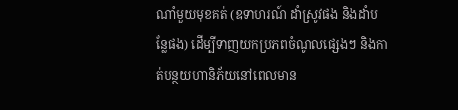ណាំមួយមុខគត់ (ឧទាហរណ៍ ដាំស្រូវផង និងដាំបន្លែផង) ដើម្បីទាញយកប្រភពចំណូលផ្សេងៗ និងកាត់បន្ថយហានិភ័យនៅពេលមាន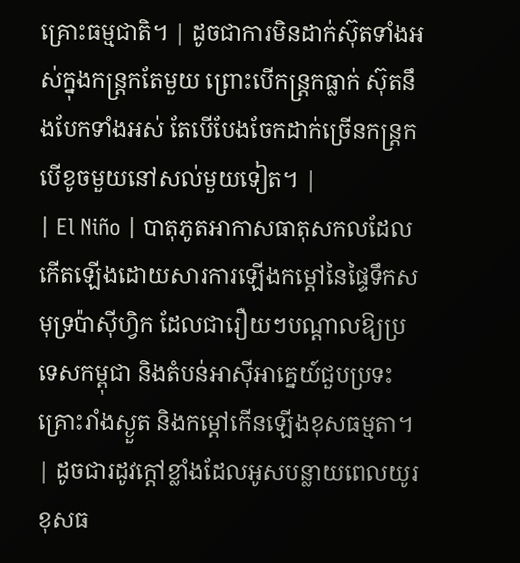គ្រោះធម្មជាតិ។ | ដូចជាការមិនដាក់ស៊ុតទាំងអស់ក្នុងកន្ត្រកតែមួយ ព្រោះបើកន្ត្រកធ្លាក់ ស៊ុតនឹងបែកទាំងអស់ តែបើបែងចែកដាក់ច្រើនកន្ត្រក បើខូចមួយនៅសល់មួយទៀត។ |
| El Niño | បាតុភូតអាកាសធាតុសកលដែលកើតឡើងដោយសារការឡើងកម្ដៅនៃផ្ទៃទឹកសមុទ្រប៉ាស៊ីហ្វិក ដែលជារឿយៗបណ្តាលឱ្យប្រទេសកម្ពុជា និងតំបន់អាស៊ីអាគ្នេយ៍ជួបប្រទះគ្រោះរាំងស្ងួត និងកម្ដៅកើនឡើងខុសធម្មតា។ | ដូចជារដូវក្ដៅខ្លាំងដែលអូសបន្លាយពេលយូរខុសធ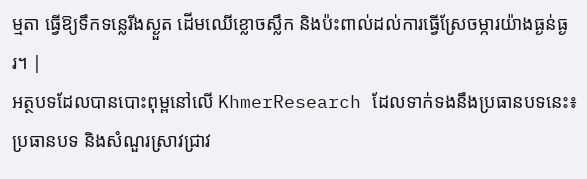ម្មតា ធ្វើឱ្យទឹកទន្លេរីងស្ងួត ដើមឈើខ្លោចស្លឹក និងប៉ះពាល់ដល់ការធ្វើស្រែចម្ការយ៉ាងធ្ងន់ធ្ងរ។ |
អត្ថបទដែលបានបោះពុម្ពនៅលើ KhmerResearch ដែលទាក់ទងនឹងប្រធានបទនេះ៖
ប្រធានបទ និងសំណួរស្រាវជ្រាវ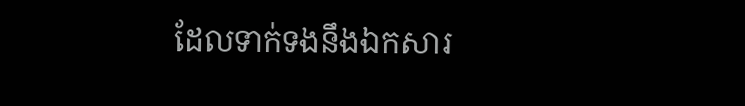ដែលទាក់ទងនឹងឯកសារ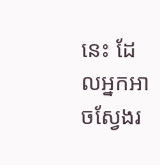នេះ ដែលអ្នកអាចស្វែងរ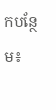កបន្ថែម៖